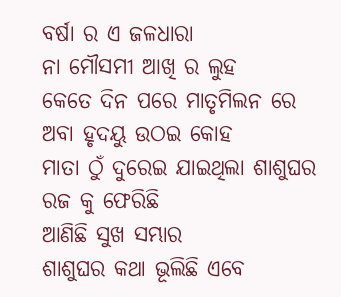ବର୍ଷା ର ଏ ଜଳଧାରା
ନା ମୌସମୀ ଆଖି ର ଲୁହ
କେତେ ଦିନ ପରେ ମାତୃମିଲନ ରେ
ଅବା ହୃଦୟୁ ଉଠଇ କୋହ
ମାତା ଠୁଁ ଦୁରେଇ ଯାଇଥିଲା ଶାଶୁଘର
ରଜ କୁ ଫେରିଛି
ଆଣିଛି ସୁଖ ସମ୍ଭାର
ଶାଶୁଘର କଥା ଭୂଲିଛି ଏବେ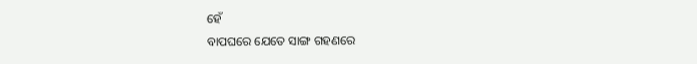ହେଁ
ବାପଘରେ ଯେତେ ସାଙ୍ଗ ଗହଣରେ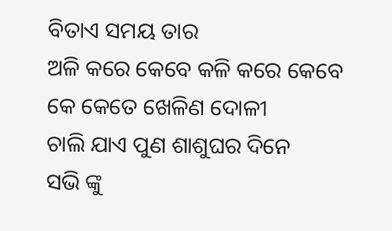ବିତାଏ ସମୟ ତାର
ଅଳି କରେ କେବେ କଳି କରେ କେବେ
କେ କେତେ ଖେଳିଣ ଦୋଳୀ
ଚାଲି ଯାଏ ପୁଣ ଶାଶୁଘର ଦିନେ
ସଭି ଙ୍କୁ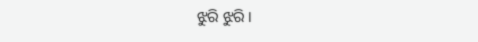ଝୁରି ଝୁରି ।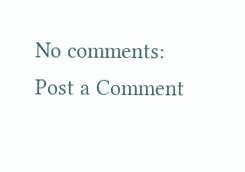No comments:
Post a Comment